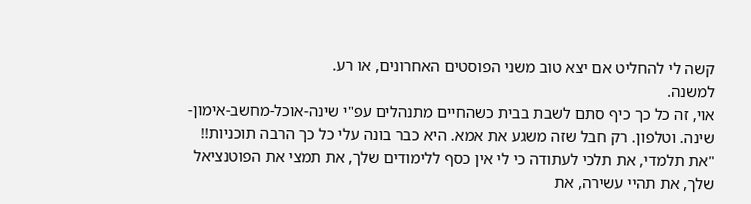קשה לי להחליט אם יצא טוב משני הפוסטים האחרונים, או רע.
למשנה.
אוי, זה כל כך כיף סתם לשבת בבית כשהחיים מתנהלים עפ"י שינה-אוכל-מחשב-אימון-שינה. וטלפון. רק חבל שזה משגע את אמא. היא כבר בונה עלי כל כך הרבה תוכניות!!
"את תלמדי, את תלכי לעתודה כי לי אין כסף ללימודים שלך, את תמצי את הפוטנציאל שלך, את תהיי עשירה, את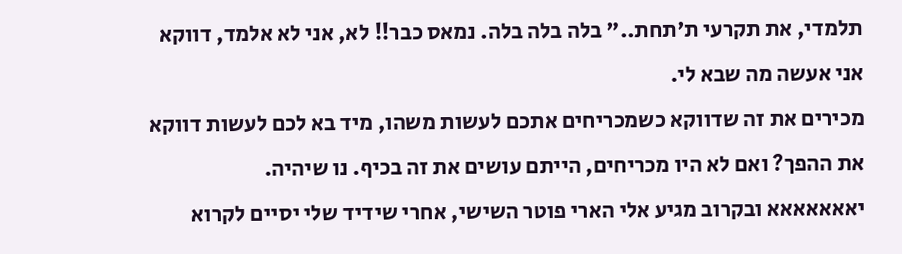תלמדי, את תקרעי ת'תחת.." בלה בלה בלה. נמאס כבר!! לא, אני לא אלמד, דווקא אני אעשה מה שבא לי.
מכירים את זה שדווקא כשמכריחים אתכם לעשות משהו, מיד בא לכם לעשות דווקא את ההפך? ואם לא היו מכריחים, הייתם עושים את זה בכיף. נו שיהיה.
יאאאאאאא ובקרוב מגיע אלי הארי פוטר השישי, אחרי שידיד שלי יסיים לקרוא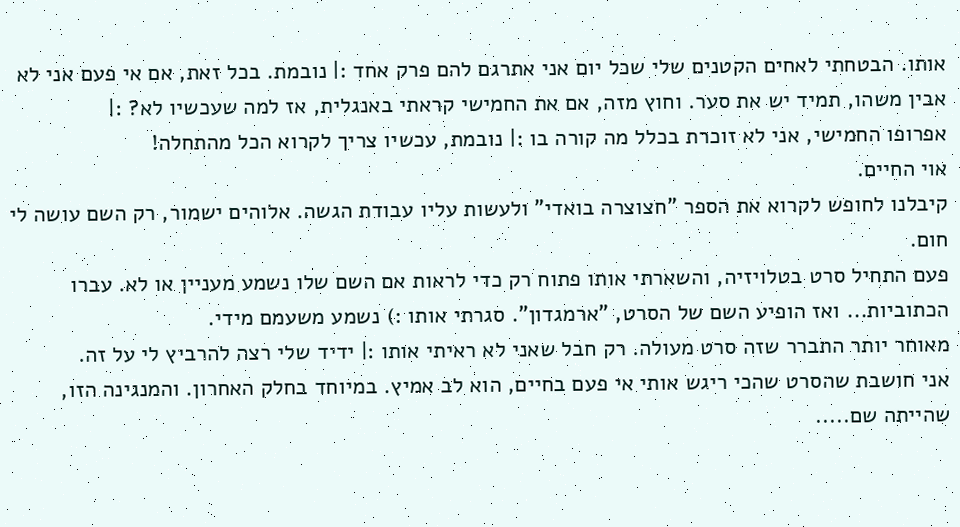אותו. הבטחתי לאחים הקטנים שלי שכל יום אני אתרגם להם פרק אחד :| נובמת. בכל זאת, אם אי פעם אני לא אבין משהו, תמיד יש את סער. וחוץ מזה, אם את החמישי קראתי באנגלית, אז למה שעכשיו לא? :|
אפרופו החמישי, אני לא זוכרת בכלל מה קורה בו :| נובמת, עכשיו צריך לקרוא הכל מהתחלה!
אוי החיים.
קיבלנו לחופש לקרוא את הספר "חצוצרה בואדי" ולעשות עליו עבודת הגשה. אלוהים ישמור, רק השם עושה לי חום.
פעם התחיל סרט בטלויזיה, והשארתי אותו פתוח רק כדי לראות אם השם שלו נשמע מעניין או לא. עברו הכתוביות... ואז הופיע השם של הסרט, "ארמגדון". סגרתי אותו :) נשמע משעמם מידי.
מאוחר יותר התברר שזה סרט מעולה. רק חבל שאני לא ראיתי אותו :| ידיד שלי רצה להרביץ לי על זה.
אני חושבת שהסרט שהכי ריגש אותי אי פעם בחיים, הוא לב אמיץ. במיוחד בחלק האחרון. והמנגינה הזו, שהייתה שם.....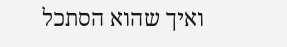ואיך שהוא הסתכל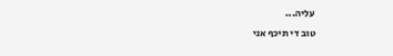עליה...
טוב די תיכף אני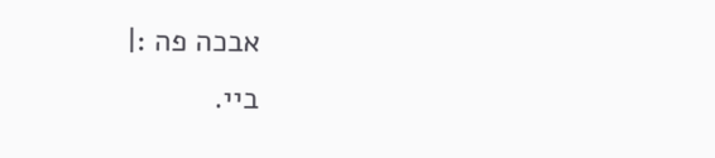אבכה פה :|
ביי.